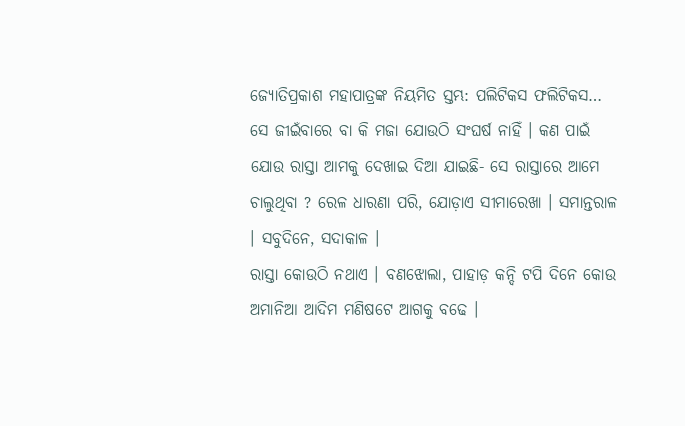ଜ୍ୟୋତିପ୍ରକାଶ ମହାପାତ୍ରଙ୍କ ନିୟମିତ ସ୍ତମ୍ଭ: ପଲିଟିକସ ଫଲିଟିକସ…
ସେ ଜୀଇଁବାରେ ବା କି ମଜା ଯୋଉଠି ସଂଘର୍ଷ ନାହିଁ । କଣ ପାଇଁ ଯୋଉ ରାସ୍ତା ଆମକୁ ଦେଖାଇ ଦିଆ ଯାଇଛି- ସେ ରାସ୍ତାରେ ଆମେ ଚାଲୁଥିବା ? ରେଳ ଧାରଣା ପରି, ଯୋଡ଼ାଏ ସୀମାରେଖା । ସମାନ୍ତରାଳ । ସବୁଦିନେ, ସଦାକାଳ ।
ରାସ୍ତା କୋଉଠି ନଥାଏ । ବଣଝୋଲା, ପାହାଡ଼ କନ୍ଦି ଟପି ଦିନେ କୋଉ ଅମାନିଆ ଆଦିମ ମଣିଷଟେ ଆଗକୁ ବଢେ ।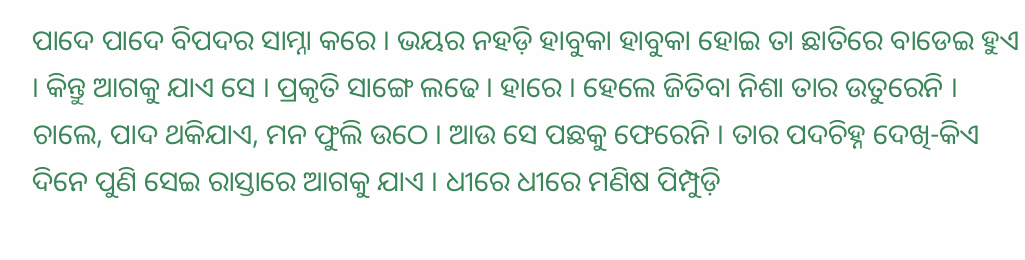ପାଦେ ପାଦେ ବିପଦର ସାମ୍ନା କରେ । ଭୟର ନହଡ଼ି ହାବୁକା ହାବୁକା ହୋଇ ତା ଛାତିରେ ବାଡେଇ ହୁଏ । କିନ୍ତୁ ଆଗକୁ ଯାଏ ସେ । ପ୍ରକୃତି ସାଙ୍ଗେ ଲଢେ । ହାରେ । ହେଲେ ଜିତିବା ନିଶା ତାର ଉତୁରେନି । ଚାଲେ, ପାଦ ଥକିଯାଏ, ମନ ଫୁଲି ଉଠେ । ଆଉ ସେ ପଛକୁ ଫେରେନି । ତାର ପଦଚିହ୍ନ ଦେଖି-କିଏ ଦିନେ ପୁଣି ସେଇ ରାସ୍ତାରେ ଆଗକୁ ଯାଏ । ଧୀରେ ଧୀରେ ମଣିଷ ପିମ୍ପୁଡ଼ି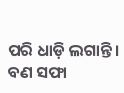ପରି ଧାଡ଼ି ଲଗାନ୍ତି । ବଣ ସଫା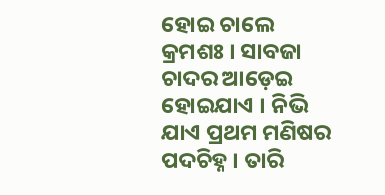ହୋଇ ଚାଲେ କ୍ରମଶଃ । ସାବଜା ଚାଦର ଆଡ଼େଇ ହୋଇଯାଏ । ନିଭି ଯାଏ ପ୍ରଥମ ମଣିଷର ପଦଚିହ୍ନ । ତାରି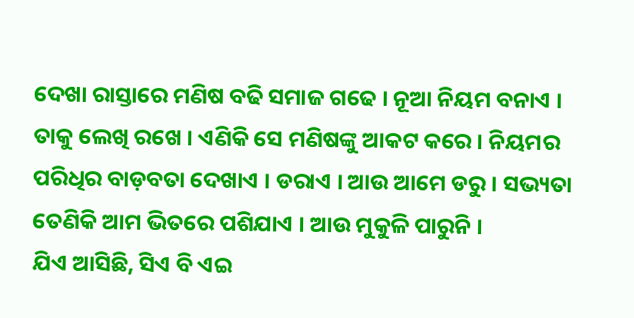ଦେଖା ରାସ୍ତାରେ ମଣିଷ ବଢି ସମାଜ ଗଢେ । ନୂଆ ନିୟମ ବନାଏ । ତାକୁ ଲେଖି ରଖେ । ଏଣିକି ସେ ମଣିଷଙ୍କୁ ଆକଟ କରେ । ନିୟମର ପରିଧିର ବାଡ଼ବତା ଦେଖାଏ । ଡରାଏ । ଆଉ ଆମେ ଡରୁ । ସଭ୍ୟତା ତେଣିକି ଆମ ଭିତରେ ପଶିଯାଏ । ଆଉ ମୁକୁଳି ପାରୁନି ।
ଯିଏ ଆସିଛି, ସିଏ ବି ଏଇ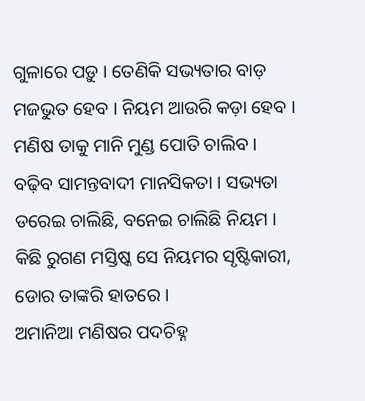ଗୁଳାରେ ପଡ଼ୁ । ତେଣିକି ସଭ୍ୟତାର ବାଡ଼ ମଜଭୁତ ହେବ । ନିୟମ ଆଉରି କଡ଼ା ହେବ । ମଣିଷ ତାକୁ ମାନି ମୁଣ୍ଡ ପୋତି ଚାଲିବ । ବଢ଼ିବ ସାମନ୍ତବାଦୀ ମାନସିକତା । ସଭ୍ୟତା ଡରେଇ ଚାଲିଛି, ବନେଇ ଚାଲିଛି ନିୟମ । କିଛି ରୁଗଣ ମସ୍ତିଷ୍କ ସେ ନିୟମର ସୃଷ୍ଟିକାରୀ, ଡୋର ତାଙ୍କରି ହାତରେ ।
ଅମାନିଆ ମଣିଷର ପଦଚିହ୍ନ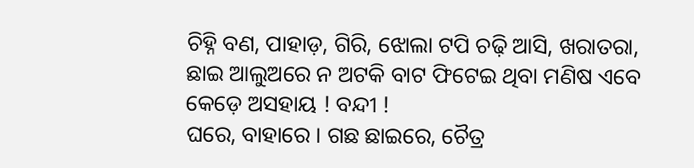ଚିହ୍ନି ବଣ, ପାହାଡ଼, ଗିରି, ଝୋଲା ଟପି ଚଢ଼ି ଆସି, ଖରାତରା, ଛାଇ ଆଲୁଅରେ ନ ଅଟକି ବାଟ ଫିଟେଇ ଥିବା ମଣିଷ ଏବେ କେଡ଼େ ଅସହାୟ ! ବନ୍ଦୀ !
ଘରେ, ବାହାରେ । ଗଛ ଛାଇରେ, ଚୈତ୍ର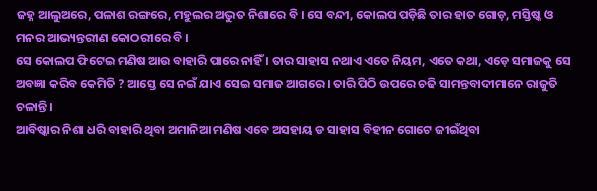ଜହ୍ନ ଆଲୁଅରେ, ପଳାଶ ରଙ୍ଗରେ, ମହୁଲର ଅଦ୍ଭୁତ ନିଶାରେ ବି । ସେ ବନ୍ଦୀ, କୋଲପ ପଡ଼ିଛି ତାର ହାତ ଗୋଡ଼, ମସ୍ତିଷ୍କ ଓ ମନର ଆଭ୍ୟନ୍ତରୀଣ କୋଠରୀରେ ବି ।
ସେ କୋଲପ ଫିଟେଇ ମଣିଷ ଆଉ ବାହାରି ପାରେ ନାହିଁ । ତାର ସାହାସ ନଥାଏ ଏତେ ନିୟମ, ଏତେ କଥା, ଏଡ଼େ ସମାଜକୁ ସେ ଅବଜ୍ଞା କରିବ କେମିତି ? ଆସ୍ତେ ସେ ନଇଁ ଯାଏ ସେଇ ସମାଜ ଆଗରେ । ତାରି ପିଠି ଉପରେ ଚଢି ସାମନ୍ତବାଦୀମାନେ ରାଜୁତି ଚଳାନ୍ତି ।
ଆବିଷ୍କାର ନିଶା ଧରି ବାହାରି ଥିବା ଅମାନିଆ ମଣିଷ ଏବେ ଅସହାୟ ଡ ସାହାସ ବିହୀନ ଗୋଟେ ଜୀଇଁଥିବା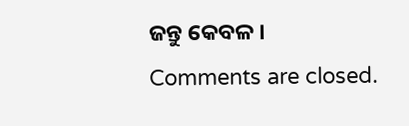ଜନ୍ତୁ କେବଳ ।
Comments are closed.